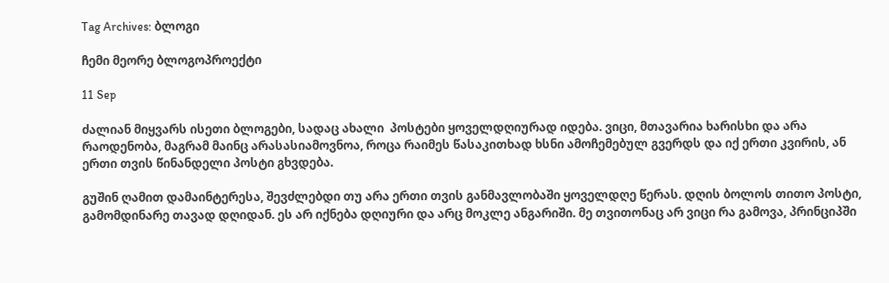Tag Archives: ბლოგი

ჩემი მეორე ბლოგოპროექტი

11 Sep

ძალიან მიყვარს ისეთი ბლოგები, სადაც ახალი  პოსტები ყოველდღიურად იდება. ვიცი, მთავარია ხარისხი და არა რაოდენობა, მაგრამ მაინც არასასიამოვნოა, როცა რაიმეს წასაკითხად ხსნი ამოჩემებულ გვერდს და იქ ერთი კვირის, ან ერთი თვის წინანდელი პოსტი გხვდება.

გუშინ ღამით დამაინტერესა, შევძლებდი თუ არა ერთი თვის განმავლობაში ყოველდღე წერას. დღის ბოლოს თითო პოსტი, გამომდინარე თავად დღიდან. ეს არ იქნება დღიური და არც მოკლე ანგარიში. მე თვითონაც არ ვიცი რა გამოვა, პრინციპში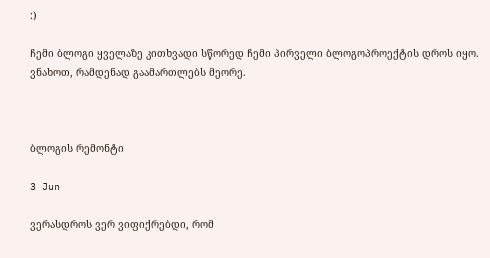:)

ჩემი ბლოგი ყველაზე კითხვადი სწორედ ჩემი პირველი ბლოგოპროექტის დროს იყო. ვნახოთ, რამდენად გაამართლებს მეორე.



ბლოგის რემონტი

3 Jun

ვერასდროს ვერ ვიფიქრებდი, რომ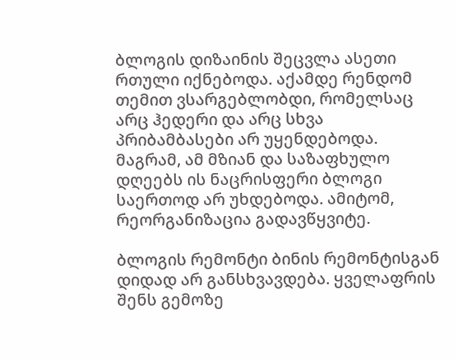ბლოგის დიზაინის შეცვლა ასეთი რთული იქნებოდა. აქამდე რენდომ თემით ვსარგებლობდი, რომელსაც არც ჰედერი და არც სხვა პრიბამბასები არ უყენდებოდა. მაგრამ, ამ მზიან და საზაფხულო დღეებს ის ნაცრისფერი ბლოგი საერთოდ არ უხდებოდა. ამიტომ, რეორგანიზაცია გადავწყვიტე.

ბლოგის რემონტი ბინის რემონტისგან დიდად არ განსხვავდება. ყველაფრის შენს გემოზე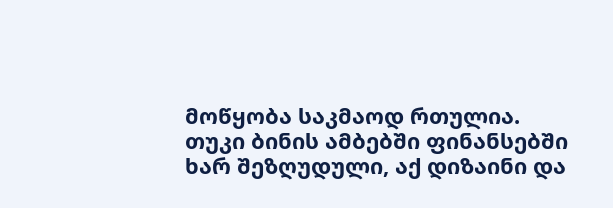მოწყობა საკმაოდ რთულია.  თუკი ბინის ამბებში ფინანსებში ხარ შეზღუდული, აქ დიზაინი და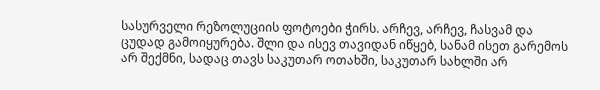სასურველი რეზოლუციის ფოტოები ჭირს. არჩევ, არჩევ, ჩასვამ და ცუდად გამოიყურება. შლი და ისევ თავიდან იწყებ, სანამ ისეთ გარემოს არ შექმნი, სადაც თავს საკუთარ ოთახში, საკუთარ სახლში არ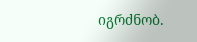იგრძნობ.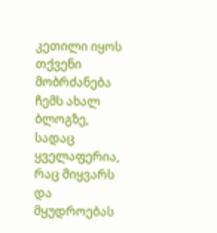კეთილი იყოს თქვენი მობრძანება ჩემს ახალ ბლოგზე, სადაც ყველაფერია, რაც მიყვარს და მყუდროებას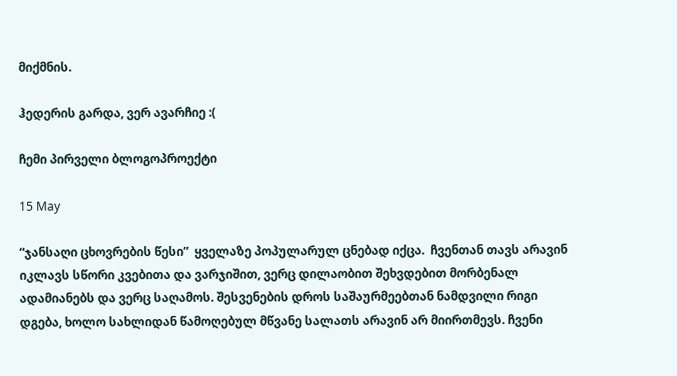მიქმნის.

ჰედერის გარდა, ვერ ავარჩიე :(

ჩემი პირველი ბლოგოპროექტი

15 May

“ჯანსაღი ცხოვრების წესი”  ყველაზე პოპულარულ ცნებად იქცა.  ჩვენთან თავს არავინ იკლავს სწორი კვებითა და ვარჯიშით, ვერც დილაობით შეხვდებით მორბენალ ადამიანებს და ვერც საღამოს. შესვენების დროს საშაურმეებთან ნამდვილი რიგი დგება, ხოლო სახლიდან წამოღებულ მწვანე სალათს არავინ არ მიირთმევს. ჩვენი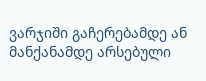ვარჯიში გაჩერებამდე ან მანქანამდე არსებული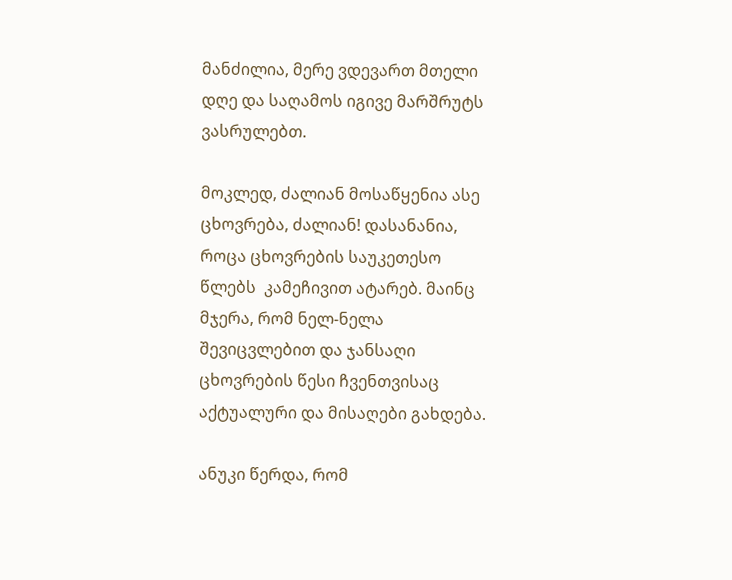მანძილია, მერე ვდევართ მთელი დღე და საღამოს იგივე მარშრუტს ვასრულებთ.

მოკლედ, ძალიან მოსაწყენია ასე ცხოვრება, ძალიან! დასანანია, როცა ცხოვრების საუკეთესო წლებს  კამეჩივით ატარებ. მაინც მჯერა, რომ ნელ-ნელა შევიცვლებით და ჯანსაღი ცხოვრების წესი ჩვენთვისაც აქტუალური და მისაღები გახდება.

ანუკი წერდა, რომ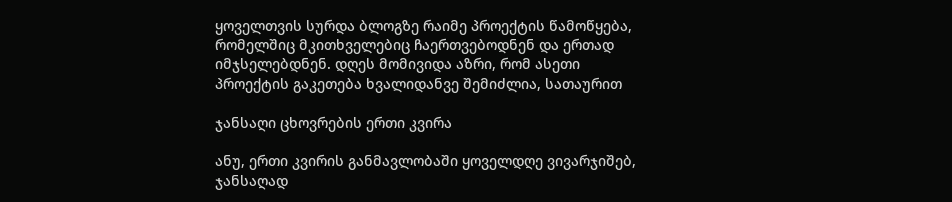ყოველთვის სურდა ბლოგზე რაიმე პროექტის წამოწყება, რომელშიც მკითხველებიც ჩაერთვებოდნენ და ერთად იმჯსელებდნენ. დღეს მომივიდა აზრი, რომ ასეთი პროექტის გაკეთება ხვალიდანვე შემიძლია, სათაურით

ჯანსაღი ცხოვრების ერთი კვირა

ანუ, ერთი კვირის განმავლობაში ყოველდღე ვივარჯიშებ, ჯანსაღად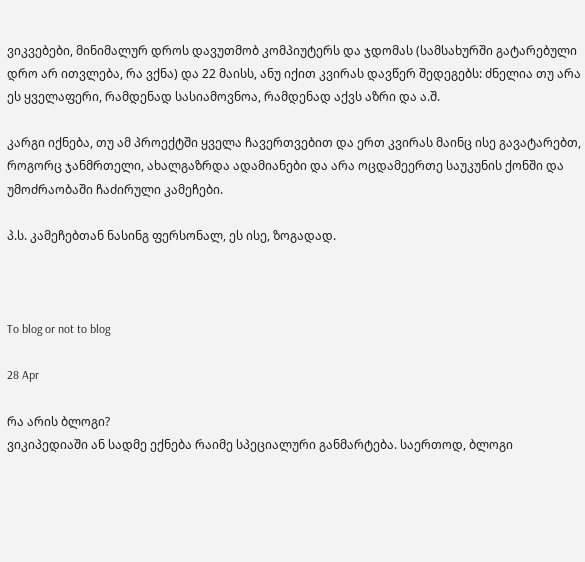ვიკვებები, მინიმალურ დროს დავუთმობ კომპიუტერს და ჯდომას (სამსახურში გატარებული დრო არ ითვლება, რა ვქნა) და 22 მაისს, ანუ იქით კვირას დავწერ შედეგებს: ძნელია თუ არა ეს ყველაფერი, რამდენად სასიამოვნოა, რამდენად აქვს აზრი და ა.შ.

კარგი იქნება, თუ ამ პროექტში ყველა ჩავერთვებით და ერთ კვირას მაინც ისე გავატარებთ, როგორც ჯანმრთელი, ახალგაზრდა ადამიანები და არა ოცდამეერთე საუკუნის ქონში და უმოძრაობაში ჩაძირული კამეჩები.

პ.ს. კამეჩებთან ნასინგ ფერსონალ, ეს ისე, ზოგადად.



To blog or not to blog

28 Apr

რა არის ბლოგი?
ვიკიპედიაში ან სადმე ექნება რაიმე სპეციალური განმარტება. საერთოდ, ბლოგი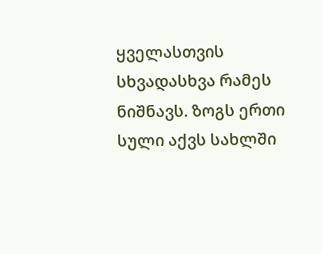ყველასთვის სხვადასხვა რამეს ნიშნავს. ზოგს ერთი სული აქვს სახლში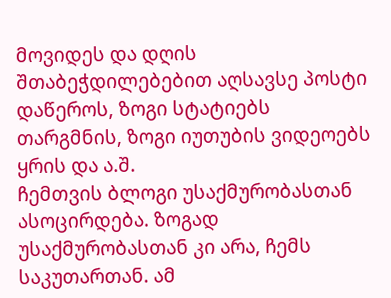მოვიდეს და დღის შთაბეჭდილებებით აღსავსე პოსტი დაწეროს, ზოგი სტატიებს თარგმნის, ზოგი იუთუბის ვიდეოებს ყრის და ა.შ.
ჩემთვის ბლოგი უსაქმურობასთან ასოცირდება. ზოგად უსაქმურობასთან კი არა, ჩემს საკუთართან. ამ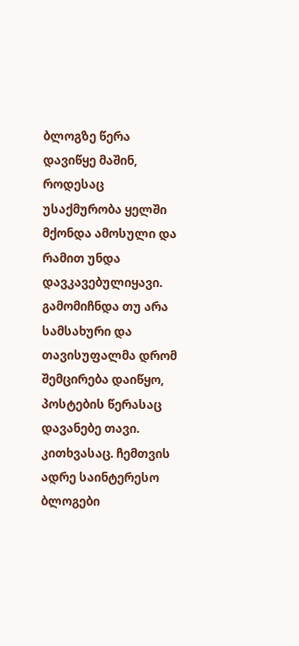ბლოგზე წერა დავიწყე მაშინ, როდესაც უსაქმურობა ყელში მქონდა ამოსული და რამით უნდა დავკავებულიყავი. გამომიჩნდა თუ არა სამსახური და თავისუფალმა დრომ შემცირება დაიწყო, პოსტების წერასაც დავანებე თავი.
კითხვასაც. ჩემთვის ადრე საინტერესო ბლოგები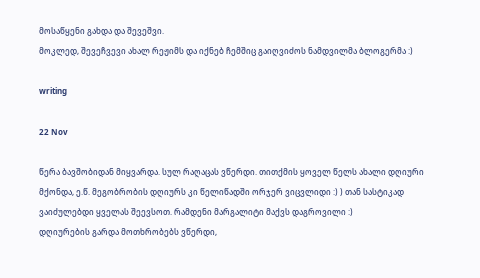მოსაწყენი გახდა და შევეშვი.
მოკლედ, შევეჩვევი ახალ რეჟიმს და იქნებ ჩემშიც გაიღვიძოს ნამდვილმა ბლოგერმა :)

writing

22 Nov

წერა ბავშობიდან მიყვარდა. სულ რაღაცას ვწერდი. თითქმის ყოველ წელს ახალი დღიური მქონდა, ე.წ. მეგობრობის დღიურს კი წელიწადში ორჯერ ვიცვლიდი :) ) თან სასტიკად ვაიძულებდი ყველას შეევსოთ. რამდენი მარგალიტი მაქვს დაგროვილი :)
დღიურების გარდა მოთხრობებს ვწერდი,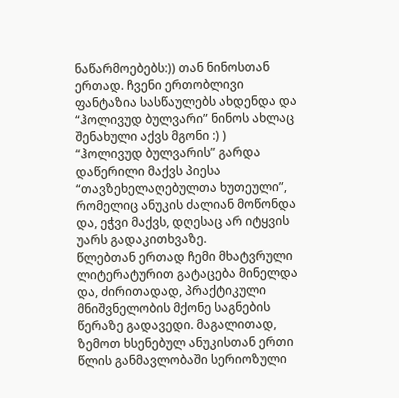ნაწარმოებებს:)) თან ნინოსთან ერთად. ჩვენი ერთობლივი ფანტაზია სასწაულებს ახდენდა და “ჰოლივუდ ბულვარი” ნინოს ახლაც შენახული აქვს მგონი :) )
“ჰოლივუდ ბულვარის” გარდა დაწერილი მაქვს პიესა “თავზეხელაღებულთა ხუთეული”, რომელიც ანუკის ძალიან მოწონდა და, ეჭვი მაქვს, დღესაც არ იტყვის უარს გადაკითხვაზე.
წლებთან ერთად ჩემი მხატვრული ლიტერატურით გატაცება მინელდა და, ძირითადად, პრაქტიკული მნიშვნელობის მქონე საგნების წერაზე გადავედი. მაგალითად, ზემოთ ხსენებულ ანუკისთან ერთი წლის განმავლობაში სერიოზული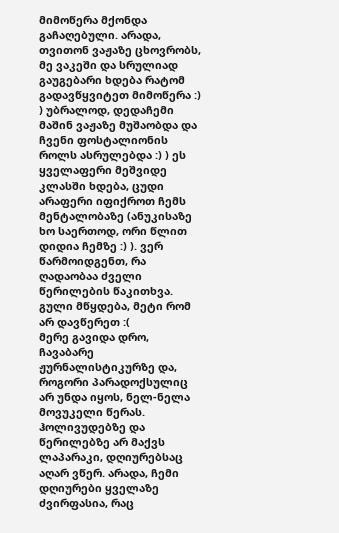მიმოწერა მქონდა გაჩაღებული. არადა, თვითონ ვაჟაზე ცხოვრობს, მე ვაკეში და სრულიად გაუგებარი ხდება რატომ გადავწყვიტეთ მიმოწერა :) ) უბრალოდ, დედაჩემი მაშინ ვაჟაზე მუშაობდა და ჩვენი ფოსტალიონის როლს ასრულებდა :) ) ეს ყველაფერი მეშვიდე კლასში ხდება, ცუდი არაფერი იფიქროთ ჩემს მენტალობაზე (ანუკისაზე ხო საერთოდ, ორი წლით დიდია ჩემზე :) ). ვერ წარმოიდგენთ, რა ღადაობაა ძველი წერილების წაკითხვა. გული მწყდება, მეტი რომ არ დავწერეთ :(
მერე გავიდა დრო, ჩავაბარე ჟურნალისტიკურზე და, როგორი პარადოქსულიც არ უნდა იყოს, ნელ-ნელა მოვუკელი წერას. ჰოლივუდებზე და წერილებზე არ მაქვს ლაპარაკი, დღიურებსაც აღარ ვწერ. არადა, ჩემი დღიურები ყველაზე ძვირფასია, რაც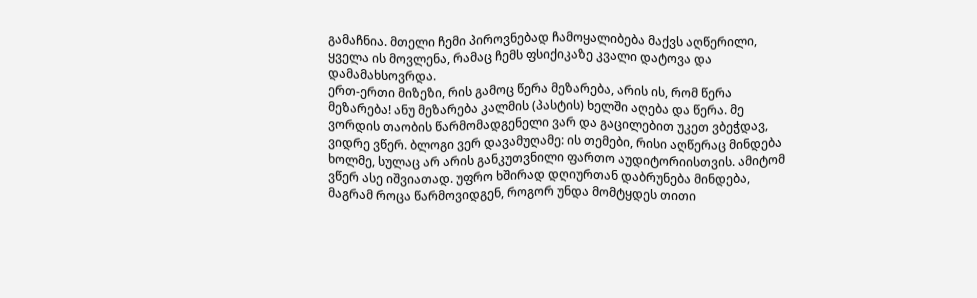გამაჩნია. მთელი ჩემი პიროვნებად ჩამოყალიბება მაქვს აღწერილი, ყველა ის მოვლენა, რამაც ჩემს ფსიქიკაზე კვალი დატოვა და დამამახსოვრდა.
ერთ-ერთი მიზეზი, რის გამოც წერა მეზარება, არის ის, რომ წერა მეზარება! ანუ მეზარება კალმის (პასტის) ხელში აღება და წერა. მე ვორდის თაობის წარმომადგენელი ვარ და გაცილებით უკეთ ვბეჭდავ, ვიდრე ვწერ. ბლოგი ვერ დავამუღამე: ის თემები, რისი აღწერაც მინდება ხოლმე, სულაც არ არის განკუთვნილი ფართო აუდიტორიისთვის. ამიტომ ვწერ ასე იშვიათად. უფრო ხშირად დღიურთან დაბრუნება მინდება, მაგრამ როცა წარმოვიდგენ, როგორ უნდა მომტყდეს თითი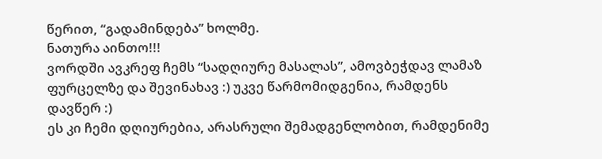წერით, “გადამინდება” ხოლმე.
ნათურა აინთო!!!
ვორდში ავკრეფ ჩემს “სადღიურე მასალას”, ამოვბეჭდავ ლამაზ ფურცელზე და შევინახავ :) უკვე წარმომიდგენია, რამდენს დავწერ :)
ეს კი ჩემი დღიურებია, არასრული შემადგენლობით, რამდენიმე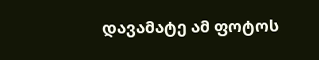დავამატე ამ ფოტოს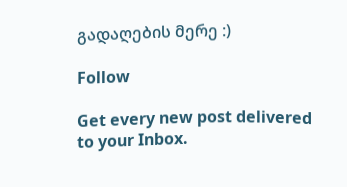გადაღების მერე :)

Follow

Get every new post delivered to your Inbox.